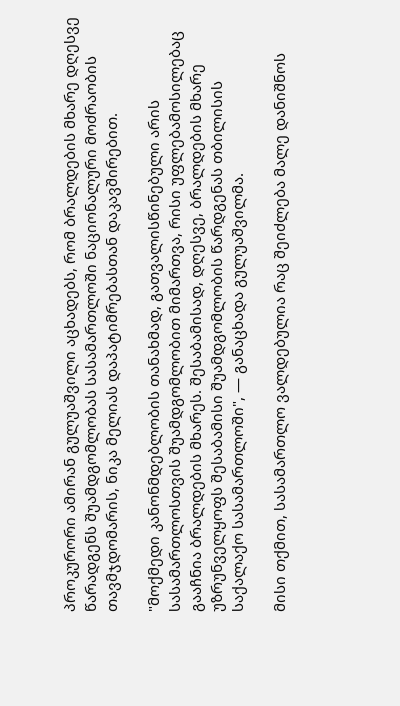პროკურორი ამირან გულუაშვილი აცხადებს, რომ ბრალდების მხარე დღესვე წარადგენს შუამდგომლობას სასამართლოში ნაციონალური მოძრაობის თავმჯდომარის, ნიკა მელიას დაპატიმრებასთან დაკავშირებით.

"მოქმედი კანონმდებლობის თანახმად, გათვალისწინებული არის სასამართლოსთვის შუამდგომლობით მიმართვა, რისი უფლებამოსილებაც გააჩნია ბრალდების მხარეს. შესაბამისად, დღესვე, ბრალდების მხარე უზრუნველყოფს შესაბამისი შუამდგომლობის წარდგენას თბილისის საქალაქო სასამართლოში", — განაცხადა გულუაშვილმა.

მისი თქმით, სასამართლო ვალდებულია რაც შეიძლება მალე დანიშნოს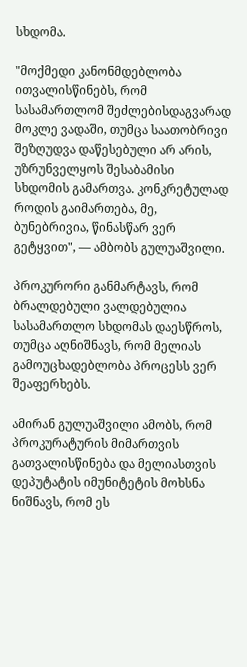სხდომა.

"მოქმედი კანონმდებლობა ითვალისწინებს, რომ სასამართლომ შეძლებისდაგვარად მოკლე ვადაში, თუმცა საათობრივი შეზღუდვა დაწესებული არ არის, უზრუნველყოს შესაბამისი სხდომის გამართვა. კონკრეტულად როდის გაიმართება, მე, ბუნებრივია, წინასწარ ვერ გეტყვით", — ამბობს გულუაშვილი.

პროკურორი განმარტავს, რომ ბრალდებული ვალდებულია სასამართლო სხდომას დაესწროს, თუმცა აღნიშნავს, რომ მელიას გამოუცხადებლობა პროცესს ვერ შეაფერხებს.

ამირან გულუაშვილი ამობს, რომ პროკურატურის მიმართვის გათვალისწინება და მელიასთვის დეპუტატის იმუნიტეტის მოხსნა ნიშნავს, რომ ეს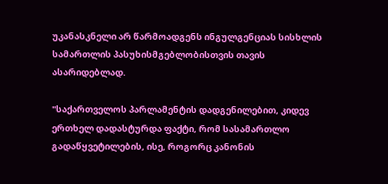უკანასკნელი არ წარმოადგენს ინგულგენციას სისხლის სამართლის პასუხისმგებლობისთვის თავის ასარიდებლად.

"საქართველოს პარლამენტის დადგენილებით, კიდევ ერთხელ დადასტურდა ფაქტი, რომ სასამართლო გადაწყვეტილების, ისე, როგორც კანონის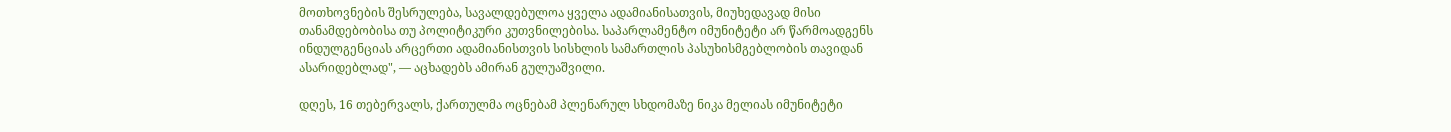მოთხოვნების შესრულება, სავალდებულოა ყველა ადამიანისათვის, მიუხედავად მისი თანამდებობისა თუ პოლიტიკური კუთვნილებისა. საპარლამენტო იმუნიტეტი არ წარმოადგენს ინდულგენციას არცერთი ადამიანისთვის სისხლის სამართლის პასუხისმგებლობის თავიდან ასარიდებლად", — აცხადებს ამირან გულუაშვილი.

დღეს, 16 თებერვალს, ქართულმა ოცნებამ პლენარულ სხდომაზე ნიკა მელიას იმუნიტეტი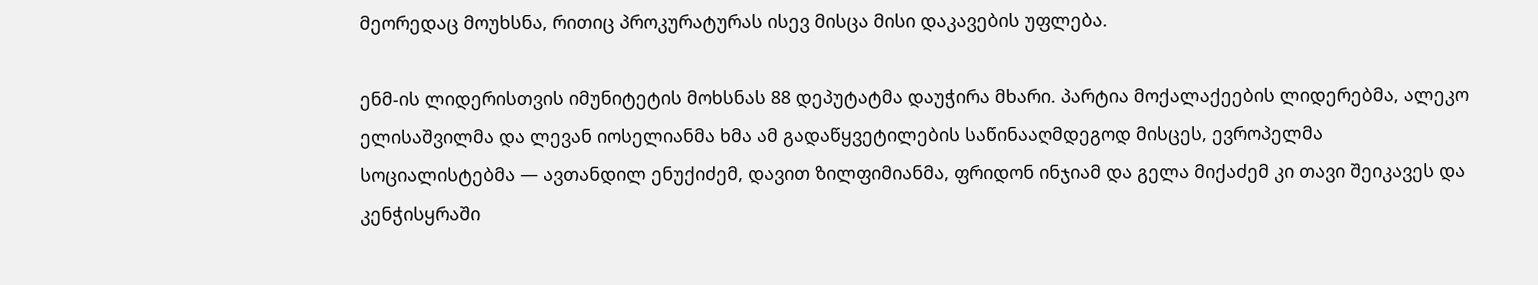მეორედაც მოუხსნა, რითიც პროკურატურას ისევ მისცა მისი დაკავების უფლება.

ენმ-ის ლიდერისთვის იმუნიტეტის მოხსნას 88 დეპუტატმა დაუჭირა მხარი. პარტია მოქალაქეების ლიდერებმა, ალეკო ელისაშვილმა და ლევან იოსელიანმა ხმა ამ გადაწყვეტილების საწინააღმდეგოდ მისცეს, ევროპელმა სოციალისტებმა — ავთანდილ ენუქიძემ, დავით ზილფიმიანმა, ფრიდონ ინჯიამ და გელა მიქაძემ კი თავი შეიკავეს და კენჭისყრაში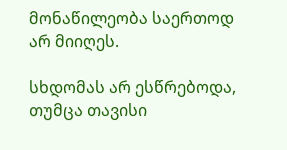მონაწილეობა საერთოდ არ მიიღეს.

სხდომას არ ესწრებოდა, თუმცა თავისი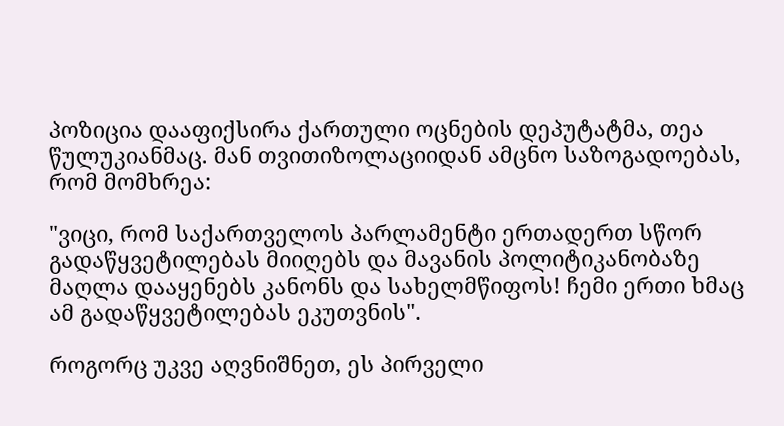პოზიცია დააფიქსირა ქართული ოცნების დეპუტატმა, თეა წულუკიანმაც. მან თვითიზოლაციიდან ამცნო საზოგადოებას, რომ მომხრეა:

"ვიცი, რომ საქართველოს პარლამენტი ერთადერთ სწორ გადაწყვეტილებას მიიღებს და მავანის პოლიტიკანობაზე მაღლა დააყენებს კანონს და სახელმწიფოს! ჩემი ერთი ხმაც ამ გადაწყვეტილებას ეკუთვნის".

როგორც უკვე აღვნიშნეთ, ეს პირველი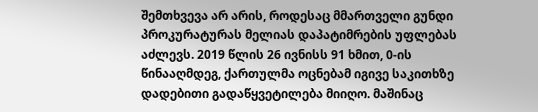შემთხვევა არ არის, როდესაც მმართველი გუნდი პროკურატურას მელიას დაპატიმრების უფლებას აძლევს. 2019 წლის 26 ივნისს 91 ხმით, 0-ის წინააღმდეგ, ქართულმა ოცნებამ იგივე საკითხზე დადებითი გადაწყვეტილება მიიღო. მაშინაც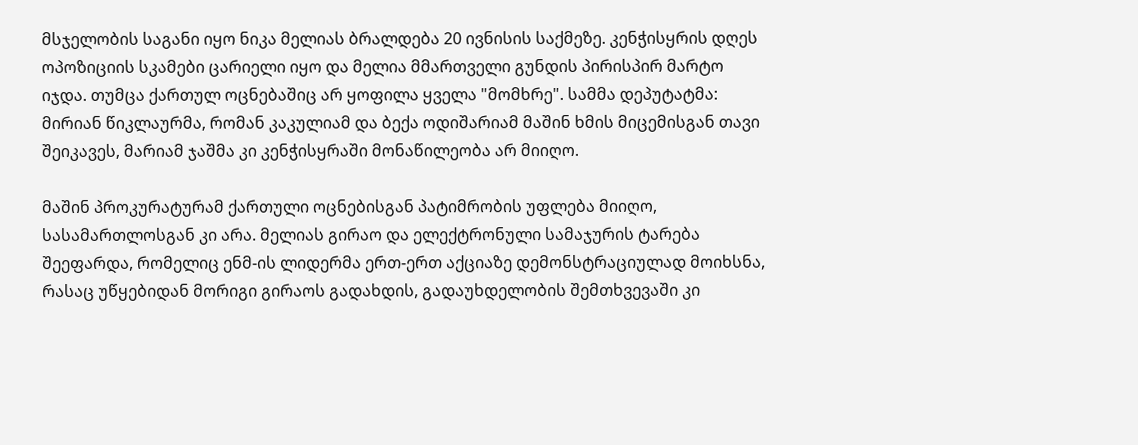მსჯელობის საგანი იყო ნიკა მელიას ბრალდება 20 ივნისის საქმეზე. კენჭისყრის დღეს ოპოზიციის სკამები ცარიელი იყო და მელია მმართველი გუნდის პირისპირ მარტო იჯდა. თუმცა ქართულ ოცნებაშიც არ ყოფილა ყველა "მომხრე". სამმა დეპუტატმა: მირიან წიკლაურმა, რომან კაკულიამ და ბექა ოდიშარიამ მაშინ ხმის მიცემისგან თავი შეიკავეს, მარიამ ჯაშმა კი კენჭისყრაში მონაწილეობა არ მიიღო.

მაშინ პროკურატურამ ქართული ოცნებისგან პატიმრობის უფლება მიიღო, სასამართლოსგან კი არა. მელიას გირაო და ელექტრონული სამაჯურის ტარება შეეფარდა, რომელიც ენმ-ის ლიდერმა ერთ-ერთ აქციაზე დემონსტრაციულად მოიხსნა, რასაც უწყებიდან მორიგი გირაოს გადახდის, გადაუხდელობის შემთხვევაში კი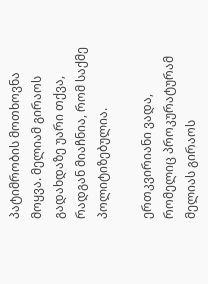პატიმრობის მოთხოვნა მოყვა. მელიამ გირაოს გადახდაზე უარი თქვა, რადგან მიაჩნია, რომ საქმე პოლიტიზებულია.

ერთკვირიანი ვადა, რომელიც პროკურატურამ მელიას გირაოს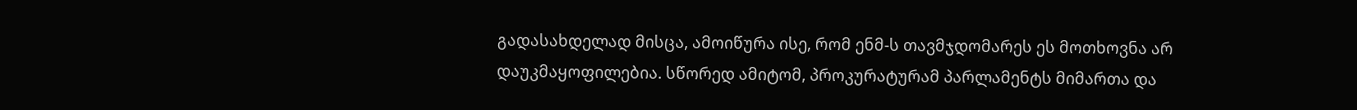გადასახდელად მისცა, ამოიწურა ისე, რომ ენმ-ს თავმჯდომარეს ეს მოთხოვნა არ დაუკმაყოფილებია. სწორედ ამიტომ, პროკურატურამ პარლამენტს მიმართა და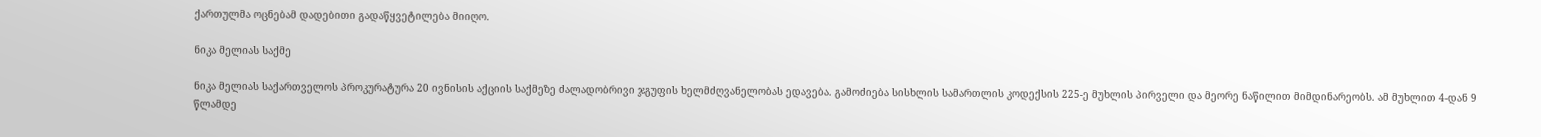ქართულმა ოცნებამ დადებითი გადაწყვეტილება მიიღო.

ნიკა მელიას საქმე

ნიკა მელიას საქართველოს პროკურატურა 20 ივნისის აქციის საქმეზე ძალადობრივი ჯგუფის ხელმძღვანელობას ედავება. გამოძიება სისხლის სამართლის კოდექსის 225-ე მუხლის პირველი და მეორე ნაწილით მიმდინარეობს. ამ მუხლით 4-დან 9 წლამდე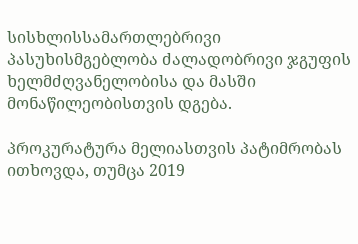სისხლისსამართლებრივი პასუხისმგებლობა ძალადობრივი ჯგუფის ხელმძღვანელობისა და მასში მონაწილეობისთვის დგება.

პროკურატურა მელიასთვის პატიმრობას ითხოვდა, თუმცა 2019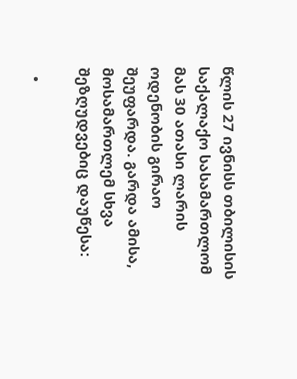წლის 27 ივნისს თბილისის საქალაქო სასამართლომ მას 30 ათასი ლარის ოდენობის გირაო შეუფარდა. გარდა ამისა, მოსამართლემ სხვა შეზღუდვებიც დაუწესა:

  •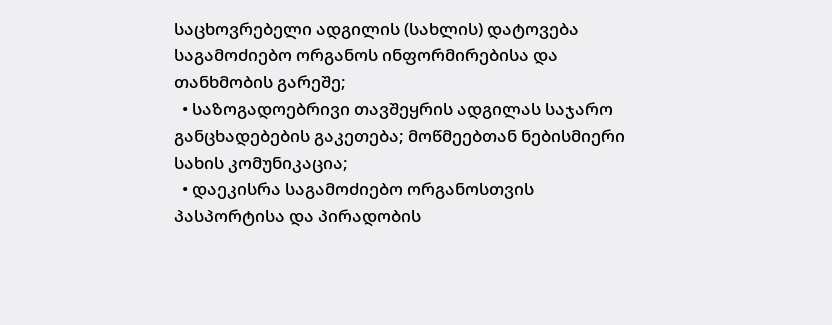საცხოვრებელი ადგილის (სახლის) დატოვება საგამოძიებო ორგანოს ინფორმირებისა და თანხმობის გარეშე;
  • საზოგადოებრივი თავშეყრის ადგილას საჯარო განცხადებების გაკეთება; მოწმეებთან ნებისმიერი სახის კომუნიკაცია;
  • დაეკისრა საგამოძიებო ორგანოსთვის პასპორტისა და პირადობის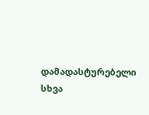დამადასტურებელი სხვა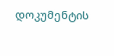დოკუმენტის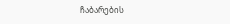ჩაბარების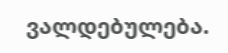ვალდებულება.